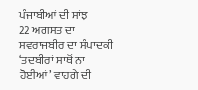ਪੰਜਾਬੀਆਂ ਦੀ ਸਾਂਝ
22 ਅਗਸਤ ਦਾ ਸਵਰਾਜਬੀਰ ਦਾ ਸੰਪਾਦਕੀ ‘ਤਦਬੀਰਾਂ ਸਾਥੋਂ ਨਾ ਹੋਈਆਂ’ ਵਾਹਗੇ ਦੀ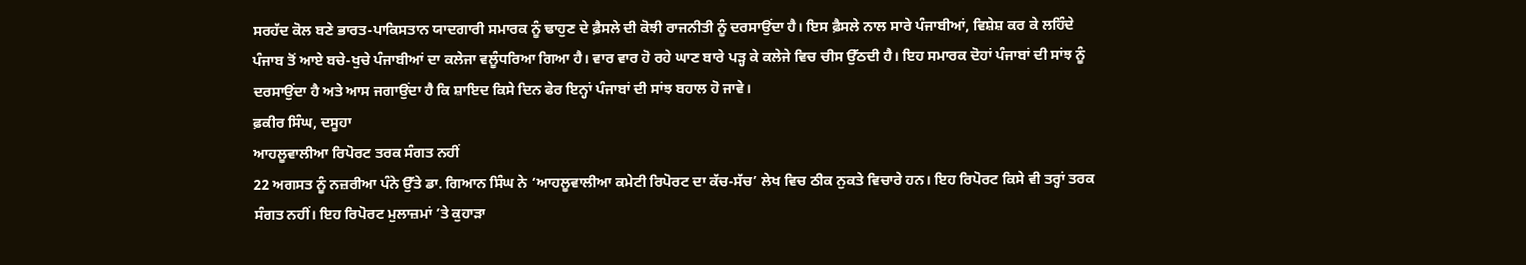ਸਰਹੱਦ ਕੋਲ ਬਣੇ ਭਾਰਤ-ਪਾਕਿਸਤਾਨ ਯਾਦਗਾਰੀ ਸਮਾਰਕ ਨੂੰ ਢਾਹੁਣ ਦੇ ਫ਼ੈਸਲੇ ਦੀ ਕੋਝੀ ਰਾਜਨੀਤੀ ਨੂੰ ਦਰਸਾਉਂਦਾ ਹੈ। ਇਸ ਫ਼ੈਸਲੇ ਨਾਲ ਸਾਰੇ ਪੰਜਾਬੀਆਂ, ਵਿਸ਼ੇਸ਼ ਕਰ ਕੇ ਲਹਿੰਦੇ ਪੰਜਾਬ ਤੋਂ ਆਏ ਬਚੇ-ਖੁਚੇ ਪੰਜਾਬੀਆਂ ਦਾ ਕਲੇਜਾ ਵਲੂੰਧਰਿਆ ਗਿਆ ਹੈ। ਵਾਰ ਵਾਰ ਹੋ ਰਹੇ ਘਾਣ ਬਾਰੇ ਪੜ੍ਹ ਕੇ ਕਲੇਜੇ ਵਿਚ ਚੀਸ ਉੱਠਦੀ ਹੈ। ਇਹ ਸਮਾਰਕ ਦੋਹਾਂ ਪੰਜਾਬਾਂ ਦੀ ਸਾਂਝ ਨੂੰ ਦਰਸਾਉਂਦਾ ਹੈ ਅਤੇ ਆਸ ਜਗਾਉਂਦਾ ਹੈ ਕਿ ਸ਼ਾਇਦ ਕਿਸੇ ਦਿਨ ਫੇਰ ਇਨ੍ਹਾਂ ਪੰਜਾਬਾਂ ਦੀ ਸਾਂਝ ਬਹਾਲ ਹੋ ਜਾਵੇ।
ਫ਼ਕੀਰ ਸਿੰਘ, ਦਸੂਹਾ
ਆਹਲੂਵਾਲੀਆ ਰਿਪੋਰਟ ਤਰਕ ਸੰਗਤ ਨਹੀਂ
22 ਅਗਸਤ ਨੂੰ ਨਜ਼ਰੀਆ ਪੰਨੇ ਉੱਤੇ ਡਾ. ਗਿਆਨ ਸਿੰਘ ਨੇ ‘ਆਹਲੂਵਾਲੀਆ ਕਮੇਟੀ ਰਿਪੋਰਟ ਦਾ ਕੱਚ-ਸੱਚ’ ਲੇਖ ਵਿਚ ਠੀਕ ਨੁਕਤੇ ਵਿਚਾਰੇ ਹਨ। ਇਹ ਰਿਪੋਰਟ ਕਿਸੇ ਵੀ ਤਰ੍ਹਾਂ ਤਰਕ ਸੰਗਤ ਨਹੀਂ। ਇਹ ਰਿਪੋਰਟ ਮੁਲਾਜ਼ਮਾਂ ’ਤੇ ਕੁਹਾੜਾ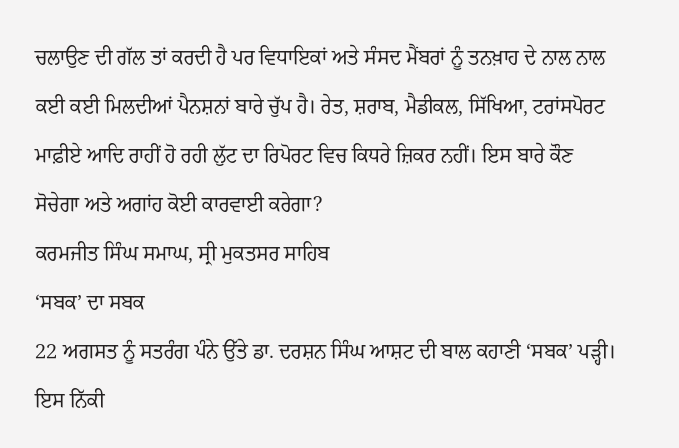ਚਲਾਉਣ ਦੀ ਗੱਲ ਤਾਂ ਕਰਦੀ ਹੈ ਪਰ ਵਿਧਾਇਕਾਂ ਅਤੇ ਸੰਸਦ ਮੈਂਬਰਾਂ ਨੂੰ ਤਨਖ਼ਾਹ ਦੇ ਨਾਲ ਨਾਲ ਕਈ ਕਈ ਮਿਲਦੀਆਂ ਪੈਨਸ਼ਨਾਂ ਬਾਰੇ ਚੁੱਪ ਹੈ। ਰੇਤ, ਸ਼ਰਾਬ, ਮੈਡੀਕਲ, ਸਿੱਖਿਆ, ਟਰਾਂਸਪੋਰਟ ਮਾਫ਼ੀਏ ਆਦਿ ਰਾਹੀਂ ਹੋ ਰਹੀ ਲੁੱਟ ਦਾ ਰਿਪੋਰਟ ਵਿਚ ਕਿਧਰੇ ਜ਼ਿਕਰ ਨਹੀਂ। ਇਸ ਬਾਰੇ ਕੌਣ ਸੋਚੇਗਾ ਅਤੇ ਅਗਾਂਹ ਕੋਈ ਕਾਰਵਾਈ ਕਰੇਗਾ?
ਕਰਮਜੀਤ ਸਿੰਘ ਸਮਾਘ, ਸ੍ਰੀ ਮੁਕਤਸਰ ਸਾਹਿਬ
‘ਸਬਕ’ ਦਾ ਸਬਕ
22 ਅਗਸਤ ਨੂੰ ਸਤਰੰਗ ਪੰਨੇ ਉੱਤੇ ਡਾ. ਦਰਸ਼ਨ ਸਿੰਘ ਆਸ਼ਟ ਦੀ ਬਾਲ ਕਹਾਣੀ ‘ਸਬਕ’ ਪੜ੍ਹੀ। ਇਸ ਨਿੱਕੀ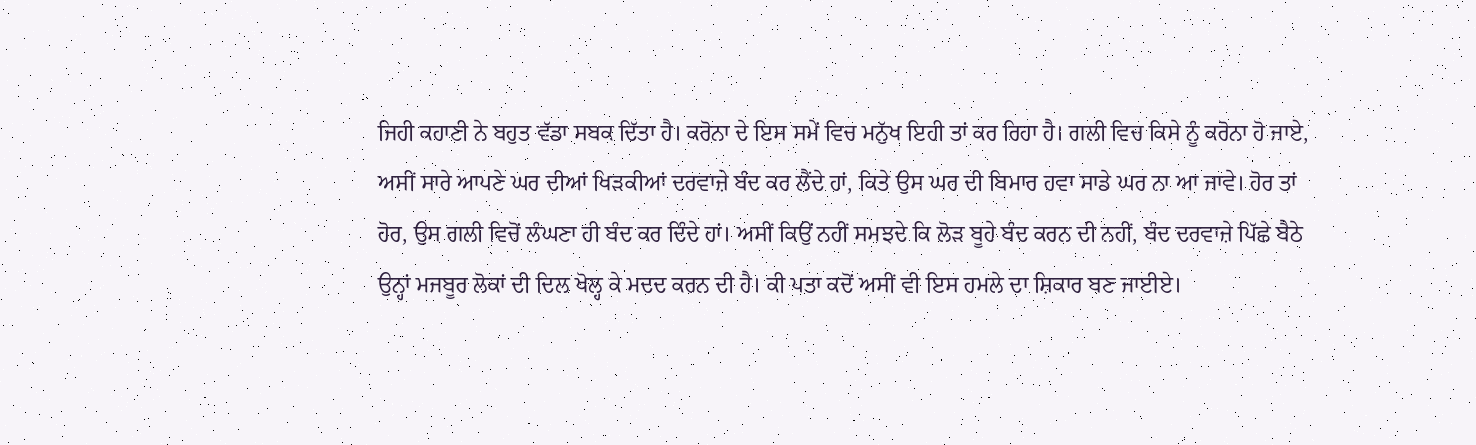ਜਿਹੀ ਕਹਾਣੀ ਨੇ ਬਹੁਤ ਵੱਡਾ ਸਬਕ ਦਿੱਤਾ ਹੈ। ਕਰੋਨਾ ਦੇ ਇਸ ਸਮੇਂ ਵਿਚ ਮਨੁੱਖ ਇਹੀ ਤਾਂ ਕਰ ਰਿਹਾ ਹੈ। ਗਲੀ ਵਿਚ ਕਿਸੇ ਨੂੰ ਕਰੋਨਾ ਹੋ ਜਾਏ, ਅਸੀਂ ਸਾਰੇ ਆਪਣੇ ਘਰ ਦੀਆਂ ਖਿੜਕੀਆਂ ਦਰਵਾਜ਼ੇ ਬੰਦ ਕਰ ਲੈਂਦੇ ਹਾਂ, ਕਿਤੇ ਉਸ ਘਰ ਦੀ ਬਿਮਾਰ ਹਵਾ ਸਾਡੇ ਘਰ ਨਾ ਆ ਜਾਵੇ। ਹੋਰ ਤਾਂ ਹੋਰ, ਉਸ ਗਲੀ ਵਿਚੋਂ ਲੰਘਣਾ ਹੀ ਬੰਦ ਕਰ ਦਿੰਦੇ ਹਾਂ। ਅਸੀਂ ਕਿਉਂ ਨਹੀਂ ਸਮਝਦੇ ਕਿ ਲੋੜ ਬੂਹੇ ਬੰਦ ਕਰਨ ਦੀ ਨਹੀਂ, ਬੰਦ ਦਰਵਾਜ਼ੇ ਪਿੱਛੇ ਬੈਠੇ ਉਨ੍ਹਾਂ ਮਜਬੂਰ ਲੋਕਾਂ ਦੀ ਦਿਲ ਖੋਲ੍ਹ ਕੇ ਮਦਦ ਕਰਨ ਦੀ ਹੈ। ਕੀ ਪਤਾ ਕਦੋਂ ਅਸੀਂ ਵੀ ਇਸ ਹਮਲੇ ਦਾ ਸ਼ਿਕਾਰ ਬਣ ਜਾਈਏ।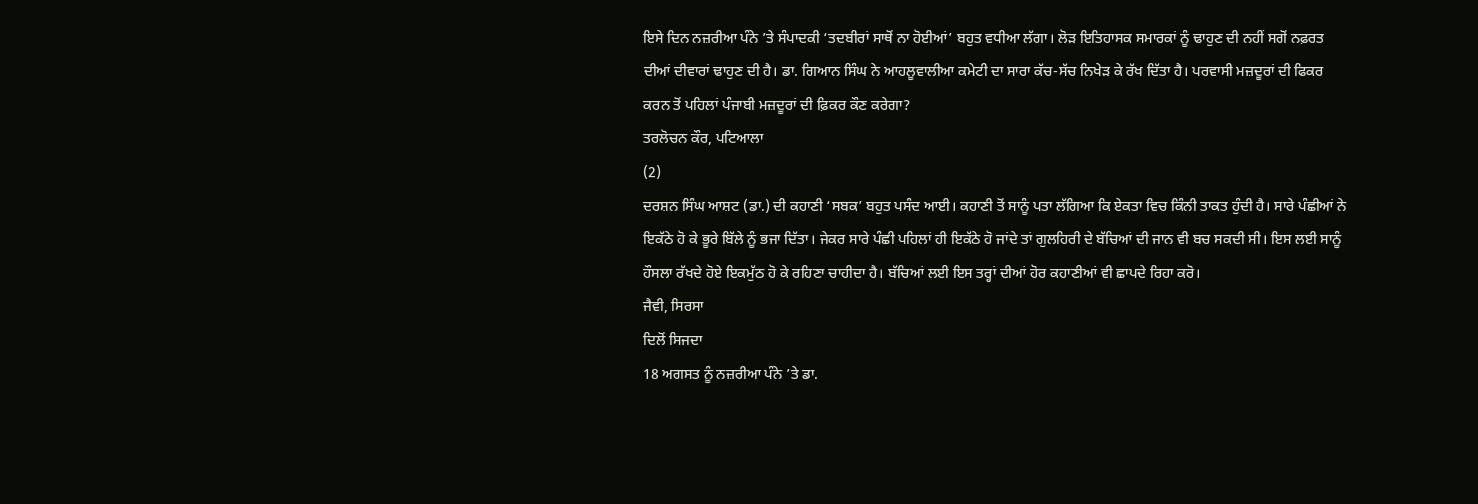ਇਸੇ ਦਿਨ ਨਜ਼ਰੀਆ ਪੰਨੇ ’ਤੇ ਸੰਪਾਦਕੀ ‘ਤਦਬੀਰਾਂ ਸਾਥੋਂ ਨਾ ਹੋਈਆਂ’ ਬਹੁਤ ਵਧੀਆ ਲੱਗਾ। ਲੋੜ ਇਤਿਹਾਸਕ ਸਮਾਰਕਾਂ ਨੂੰ ਢਾਹੁਣ ਦੀ ਨਹੀਂ ਸਗੋਂ ਨਫ਼ਰਤ ਦੀਆਂ ਦੀਵਾਰਾਂ ਢਾਹੁਣ ਦੀ ਹੈ। ਡਾ. ਗਿਆਨ ਸਿੰਘ ਨੇ ਆਹਲੂਵਾਲੀਆ ਕਮੇਟੀ ਦਾ ਸਾਰਾ ਕੱਚ-ਸੱਚ ਨਿਖੇੜ ਕੇ ਰੱਖ ਦਿੱਤਾ ਹੈ। ਪਰਵਾਸੀ ਮਜ਼ਦੂਰਾਂ ਦੀ ਫਿਕਰ ਕਰਨ ਤੋਂ ਪਹਿਲਾਂ ਪੰਜਾਬੀ ਮਜ਼ਦੂਰਾਂ ਦੀ ਫ਼ਿਕਰ ਕੌਣ ਕਰੇਗਾ?
ਤਰਲੋਚਨ ਕੌਰ, ਪਟਿਆਲਾ
(2)
ਦਰਸ਼ਨ ਸਿੰਘ ਆਸ਼ਟ (ਡਾ.) ਦੀ ਕਹਾਣੀ ‘ਸਬਕ’ ਬਹੁਤ ਪਸੰਦ ਆਈ। ਕਹਾਣੀ ਤੋਂ ਸਾਨੂੰ ਪਤਾ ਲੱਗਿਆ ਕਿ ਏਕਤਾ ਵਿਚ ਕਿੰਨੀ ਤਾਕਤ ਹੁੰਦੀ ਹੈ। ਸਾਰੇ ਪੰਛੀਆਂ ਨੇ ਇਕੱਠੇ ਹੋ ਕੇ ਭੂਰੇ ਬਿੱਲੇ ਨੂੰ ਭਜਾ ਦਿੱਤਾ। ਜੇਕਰ ਸਾਰੇ ਪੰਛੀ ਪਹਿਲਾਂ ਹੀ ਇਕੱਠੇ ਹੋ ਜਾਂਦੇ ਤਾਂ ਗੁਲਹਿਰੀ ਦੇ ਬੱਚਿਆਂ ਦੀ ਜਾਨ ਵੀ ਬਚ ਸਕਦੀ ਸੀ। ਇਸ ਲਈ ਸਾਨੂੰ ਹੌਸਲਾ ਰੱਖਦੇ ਹੋਏ ਇਕਮੁੱਠ ਹੋ ਕੇ ਰਹਿਣਾ ਚਾਹੀਦਾ ਹੈ। ਬੱਚਿਆਂ ਲਈ ਇਸ ਤਰ੍ਹਾਂ ਦੀਆਂ ਹੋਰ ਕਹਾਣੀਆਂ ਵੀ ਛਾਪਦੇ ਰਿਹਾ ਕਰੋ।
ਜੈਵੀ, ਸਿਰਸਾ
ਦਿਲੋਂ ਸਿਜਦਾ
18 ਅਗਸਤ ਨੂੰ ਨਜ਼ਰੀਆ ਪੰਨੇ ’ਤੇ ਡਾ.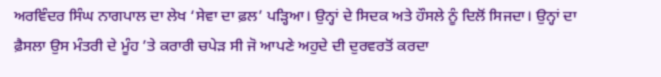ਅਰਵਿੰਦਰ ਸਿੰਘ ਨਾਗਪਾਲ ਦਾ ਲੇਖ ‘ਸੇਵਾ ਦਾ ਫ਼ਲ’ ਪੜ੍ਹਿਆ। ਉਨ੍ਹਾਂ ਦੇ ਸਿਦਕ ਅਤੇ ਹੌਸਲੇ ਨੂੰ ਦਿਲੋਂ ਸਿਜਦਾ। ਉਨ੍ਹਾਂ ਦਾ ਫ਼ੈਸਲਾ ਉਸ ਮੰਤਰੀ ਦੇ ਮੂੰਹ ’ਤੇ ਕਰਾਰੀ ਚਪੇੜ ਸੀ ਜੋ ਆਪਣੇ ਅਹੁਦੇ ਦੀ ਦੁਰਵਰਤੋਂ ਕਰਦਾ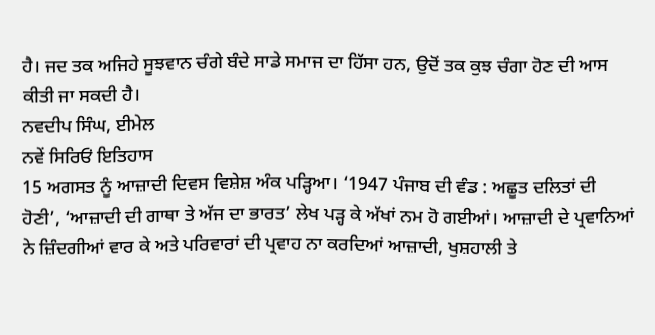ਹੈ। ਜਦ ਤਕ ਅਜਿਹੇ ਸੂਝਵਾਨ ਚੰਗੇ ਬੰਦੇ ਸਾਡੇ ਸਮਾਜ ਦਾ ਹਿੱਸਾ ਹਨ, ਉਦੋਂ ਤਕ ਕੁਝ ਚੰਗਾ ਹੋਣ ਦੀ ਆਸ ਕੀਤੀ ਜਾ ਸਕਦੀ ਹੈ।
ਨਵਦੀਪ ਸਿੰਘ, ਈਮੇਲ
ਨਵੇਂ ਸਿਰਿਓਂ ਇਤਿਹਾਸ
15 ਅਗਸਤ ਨੂੰ ਆਜ਼ਾਦੀ ਦਿਵਸ ਵਿਸ਼ੇਸ਼ ਅੰਕ ਪੜ੍ਹਿਆ। ‘1947 ਪੰਜਾਬ ਦੀ ਵੰਡ : ਅਛੂਤ ਦਲਿਤਾਂ ਦੀ ਹੋਣੀ’, ‘ਆਜ਼ਾਦੀ ਦੀ ਗਾਥਾ ਤੇ ਅੱਜ ਦਾ ਭਾਰਤ’ ਲੇਖ ਪੜ੍ਹ ਕੇ ਅੱਖਾਂ ਨਮ ਹੋ ਗਈਆਂ। ਆਜ਼ਾਦੀ ਦੇ ਪ੍ਰਵਾਨਿਆਂ ਨੇ ਜ਼ਿੰਦਗੀਆਂ ਵਾਰ ਕੇ ਅਤੇ ਪਰਿਵਾਰਾਂ ਦੀ ਪ੍ਰਵਾਹ ਨਾ ਕਰਦਿਆਂ ਆਜ਼ਾਦੀ, ਖੁਸ਼ਹਾਲੀ ਤੇ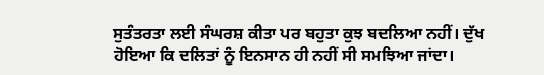ਸੁਤੰਤਰਤਾ ਲਈ ਸੰਘਰਸ਼ ਕੀਤਾ ਪਰ ਬਹੁਤਾ ਕੁਝ ਬਦਲਿਆ ਨਹੀਂ। ਦੁੱਖ ਹੋਇਆ ਕਿ ਦਲਿਤਾਂ ਨੂੰ ਇਨਸਾਨ ਹੀ ਨਹੀਂ ਸੀ ਸਮਝਿਆ ਜਾਂਦਾ।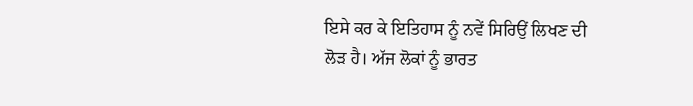ਇਸੇ ਕਰ ਕੇ ਇਤਿਹਾਸ ਨੂੰ ਨਵੇਂ ਸਿਰਿਉਂ ਲਿਖਣ ਦੀ ਲੋੜ ਹੈ। ਅੱਜ ਲੋਕਾਂ ਨੂੰ ਭਾਰਤ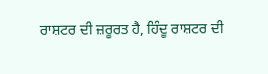ਰਾਸ਼ਟਰ ਦੀ ਜ਼ਰੂਰਤ ਹੈ, ਹਿੰਦੂ ਰਾਸ਼ਟਰ ਦੀ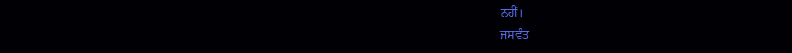ਨਹੀਂ।
ਜਸਵੰਤ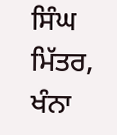ਸਿੰਘ ਮਿੱਤਰ, ਖੰਨਾ